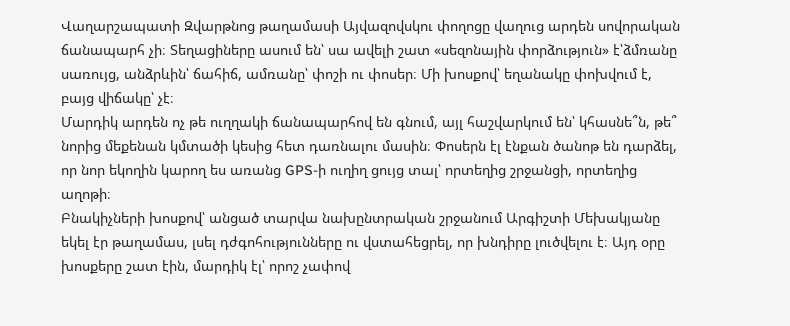Վաղարշապատի Զվարթնոց թաղամասի Այվազովսկու փողոցը վաղուց արդեն սովորական ճանապարհ չի։ Տեղացիները ասում են՝ սա ավելի շատ «սեզոնային փորձություն» է՝ձմռանը սառույց, անձրևին՝ ճահիճ, ամռանը՝ փոշի ու փոսեր։ Մի խոսքով՝ եղանակը փոխվում է, բայց վիճակը՝ չէ։
Մարդիկ արդեն ոչ թե ուղղակի ճանապարհով են գնում, այլ հաշվարկում են՝ կհասնե՞ն, թե՞ նորից մեքենան կմտածի կեսից հետ դառնալու մասին։ Փոսերն էլ էնքան ծանոթ են դարձել, որ նոր եկողին կարող ես առանց GPS-ի ուղիղ ցույց տալ՝ որտեղից շրջանցի, որտեղից աղոթի։
Բնակիչների խոսքով՝ անցած տարվա նախընտրական շրջանում Արգիշտի Մեխակյանը եկել էր թաղամաս, լսել դժգոհությունները ու վստահեցրել, որ խնդիրը լուծվելու է։ Այդ օրը խոսքերը շատ էին, մարդիկ էլ՝ որոշ չափով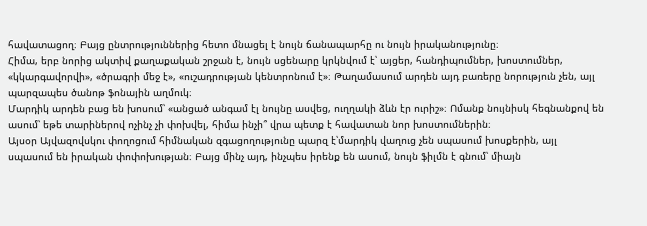հավատացող։ Բայց ընտրություններից հետո մնացել է նույն ճանապարհը ու նույն իրականությունը։
Հիմա, երբ նորից ակտիվ քաղաքական շրջան է, նույն սցենարը կրկնվում է՝ այցեր, հանդիպումներ, խոստումներ, «կկարգավորվի», «ծրագրի մեջ է», «ուշադրության կենտրոնում է»։ Թաղամասում արդեն այդ բառերը նորություն չեն, այլ պարզապես ծանոթ ֆոնային աղմուկ։
Մարդիկ արդեն բաց են խոսում՝ «անցած անգամ էլ նույնը ասվեց, ուղղակի ձևն էր ուրիշ»։ Ոմանք նույնիսկ հեգնանքով են ասում՝ եթե տարիներով ոչինչ չի փոխվել, հիմա ինչի՞ վրա պետք է հավատան նոր խոստումներին։
Այսօր Այվազովսկու փողոցում հիմնական զգացողությունը պարզ է՝մարդիկ վաղուց չեն սպասում խոսքերին, այլ սպասում են իրական փոփոխության։ Բայց մինչ այդ, ինչպես իրենք են ասում, նույն ֆիլմն է գնում՝ միայն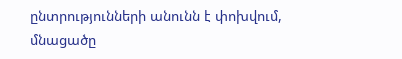ընտրությունների անունն է փոխվում, մնացածը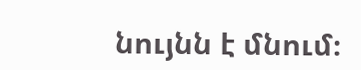նույնն է մնում։